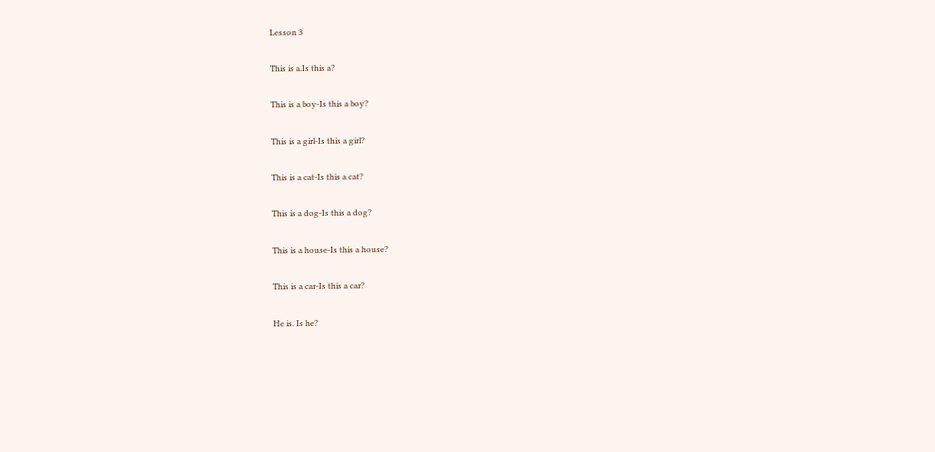Lesson 3

This is a.Is this a?

This is a boy-Is this a boy?

This is a girl-Is this a girl?

This is a cat-Is this a cat?

This is a dog-Is this a dog?

This is a house-Is this a house?

This is a car-Is this a car?

He is. Is he?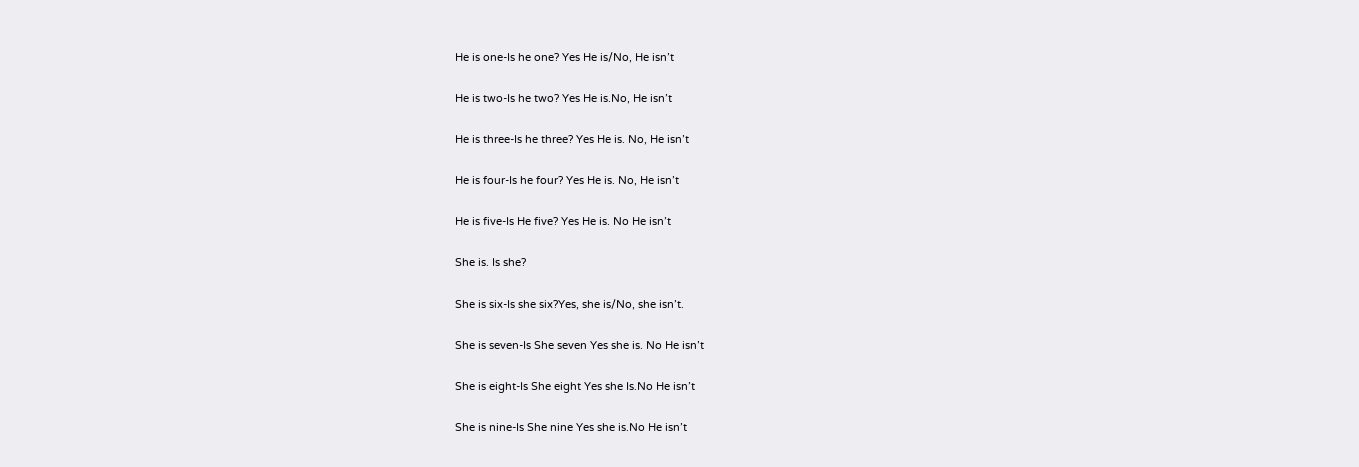He is one-Is he one? Yes He is/No, He isn’t

He is two-Is he two? Yes He is.No, He isn’t

He is three-Is he three? Yes He is. No, He isn’t

He is four-Is he four? Yes He is. No, He isn’t

He is five-Is He five? Yes He is. No He isn’t

She is. Is she?

She is six-Is she six?Yes, she is/No, she isn’t.

She is seven-Is She seven Yes she is. No He isn’t

She is eight-Is She eight Yes she Is.No He isn’t

She is nine-Is She nine Yes she is.No He isn’t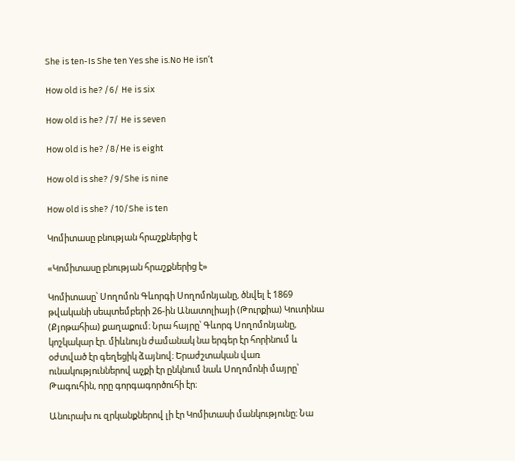She is ten-Is She ten Yes she is.No He isn’t

How old is he? /6/ He is six

How old is he? /7/ He is seven

How old is he? /8/He is eight

How old is she? /9/She is nine

How old is she? /10/She is ten

Կոմիտասը բնության հրաշքներից է

«Կոմիտասը բնության հրաշքներից է»

Կոմիտասը՝ Սողոմոն Գևորգի Սողոմոնյանը, ծնվել է 1869 թվականի սեպտեմբերի 26-ին Անատոլիայի (Թուրքիա) Կուտինա (Քյոթահիա) քաղաքում։ Նրա հայրը՝ Գևորգ Սողոմոնյանը, կոշկակար էր. միևնույն ժամանակ նա երգեր էր հորինում և օժտված էր գեղեցիկ ձայնով։ Երաժշտական վառ ունակություններով աչքի էր ընկնում նաև Սողոմոնի մայրը՝ Թագուհին, որը գորգագործուհի էր։

Անուրախ ու զրկանքներով լի էր Կոմիտասի մանկությունը։ Նա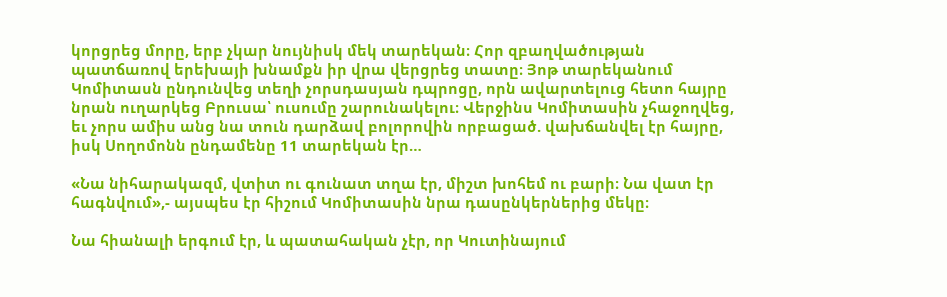կորցրեց մորը, երբ չկար նույնիսկ մեկ տարեկան։ Հոր զբաղվածության պատճառով երեխայի խնամքն իր վրա վերցրեց տատը։ Յոթ տարեկանում Կոմիտասն ընդունվեց տեղի չորսդասյան դպրոցը, որն ավարտելուց հետո հայրը նրան ուղարկեց Բրուսա՝ ուսումը շարունակելու։ Վերջինս Կոմիտասին չհաջողվեց, եւ չորս ամիս անց նա տուն դարձավ բոլորովին որբացած. վախճանվել էր հայրը, իսկ Սողոմոնն ընդամենը 11 տարեկան էր…

«Նա նիհարակազմ, վտիտ ու գունատ տղա էր, միշտ խոհեմ ու բարի։ Նա վատ էր հագնվում»,- այսպես էր հիշում Կոմիտասին նրա դասընկերներից մեկը։

Նա հիանալի երգում էր, և պատահական չէր, որ Կուտինայում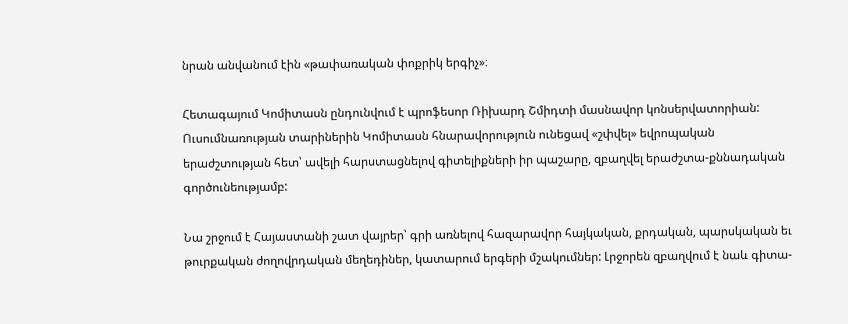նրան անվանում էին «թափառական փոքրիկ երգիչ»։

Հետագայում Կոմիտասն ընդունվում է պրոֆեսոր Ռիխարդ Շմիդտի մասնավոր կոնսերվատորիան: Ուսումնառության տարիներին Կոմիտասն հնարավորություն ունեցավ «շփվել» եվրոպական երաժշտության հետ՝ ավելի հարստացնելով գիտելիքների իր պաշարը, զբաղվել երաժշտա-քննադական գործունեությամբ:

Նա շրջում է Հայաստանի շատ վայրեր՝ գրի առնելով հազարավոր հայկական, քրդական, պարսկական եւ թուրքական ժողովրդական մեղեդիներ, կատարում երգերի մշակումներ: Լրջորեն զբաղվում է նաև գիտա-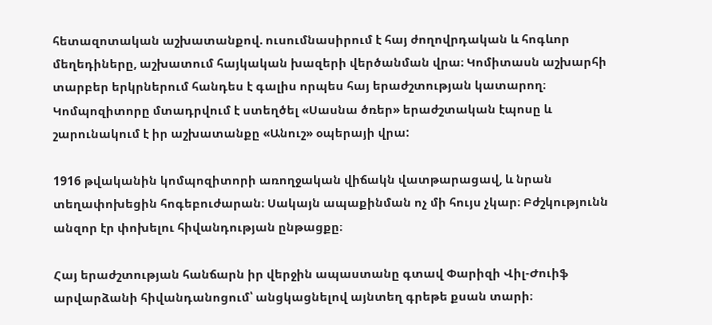հետազոտական աշխատանքով. ուսումնասիրում է հայ ժողովրդական և հոգևոր մեղեդիները, աշխատում հայկական խազերի վերծանման վրա։ Կոմիտասն աշխարհի տարբեր երկրներում հանդես է գալիս որպես հայ երաժշտության կատարող։ Կոմպոզիտորը մտադրվում է ստեղծել «Սասնա ծռեր» երաժշտական էպոսը և շարունակում է իր աշխատանքը «Անուշ» օպերայի վրա:

1916 թվականին կոմպոզիտորի առողջական վիճակն վատթարացավ, և նրան տեղափոխեցին հոգեբուժարան։ Սակայն ապաքինման ոչ մի հույս չկար։ Բժշկությունն անզոր էր փոխելու հիվանդության ընթացքը։

Հայ երաժշտության հանճարն իր վերջին ապաստանը գտավ Փարիզի Վիլ-Ժուիֆ արվարձանի հիվանդանոցում՝ անցկացնելով այնտեղ գրեթե քսան տարի։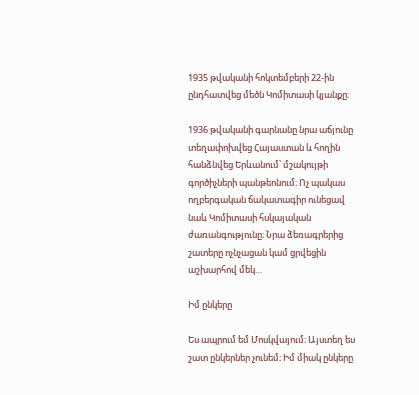1935 թվականի հոկտեմբերի 22-ին ընդհատվեց մեծն Կոմիտասի կյանքը։

1936 թվականի գարնանը նրա աճյունը տեղափոխվեց Հայաստան և հողին հանձնվեց Երևանում՝ մշակույթի գործիչների պանթեոնում։ Ոչ պակաս ողբերգական ճակատագիր ունեցավ նաև Կոմիտասի հսկայական ժառանգությունը։ Նրա ձեռագրերից շատերը ոչնչացան կամ ցրվեցին աշխարհով մեկ…

Իմ ընկերը

Ես ապրում եմ Մոսկվայում։ Այստեղ ես շատ ընկերներ չունեմ։ Իմ միակ ընկերը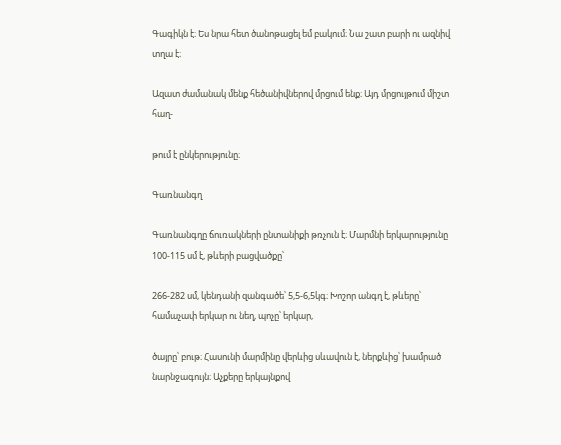Գագիկն է։ Ես նրա հետ ծանոթացել եմ բակում։ Նա շատ բարի ու ազնիվ տղա է։

Ազատ ժամանակ մենք հեծանիվներով մրցում ենք։ Այդ մրցույթում միշտ հաղ-

թում է ընկերությունը։

Գառնանգղ

Գառնանգղը ճուռակների ընտանիքի թռչուն է։ Մարմնի երկարությունը 100-115 սմ է, թևերի բացվածքը՝

266-282 սմ, կենդանի զանգածե՝ 5,5-6,5կգ։ Խոշոր անգղ է, թևերը՝ համաչափ երկար ու նեղ, պոչը՝ երկար,

ծայրը՝ բութ։ Հասունի մարմինը վերևից սևավուն է, ներքևից՝ խամրած նարնջագույն։ Աչքերը երկայնքով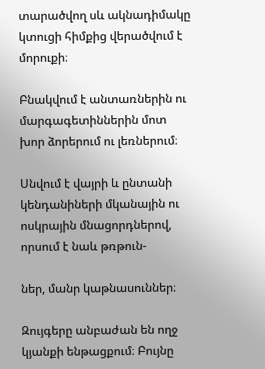տարածվող սև ակնադիմակը կտուցի հիմքից վերածվում է մորուքի։

Բնակվում է անտառներին ու մարգագետիններին մոտ խոր ձորերում ու լեռներում։

Սնվում է վայրի և ընտանի կենդանիների մկանային ու ոսկրային մնացորդներով, որսում է նաև թռթուն-

ներ, մանր կաթնասուններ։

Զույգերը անբաժան են ողջ կյանքի ենթացքում։ Բույնը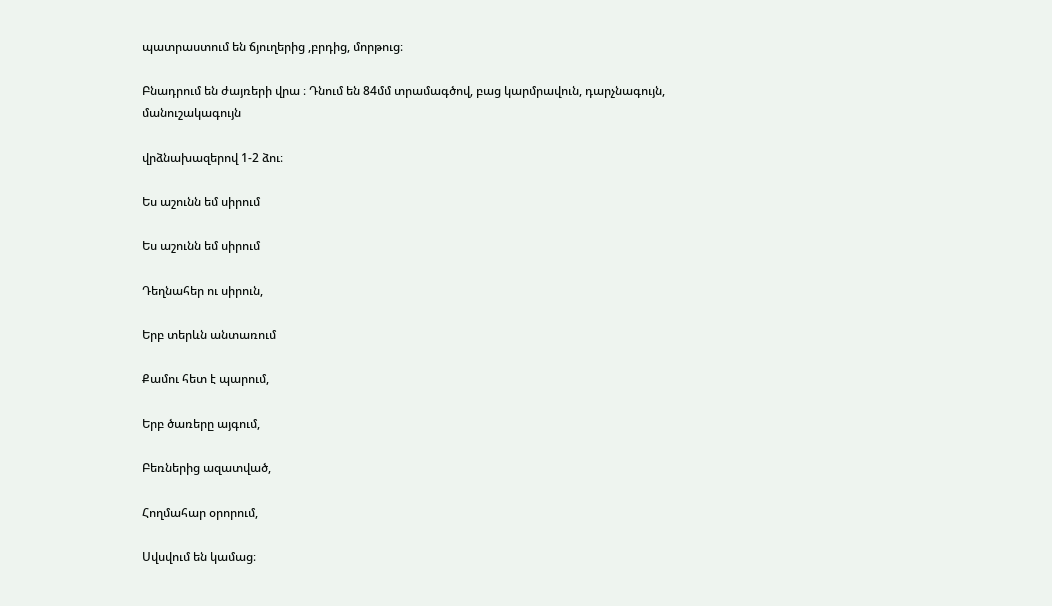պատրաստում են ճյուղերից ,բրդից, մորթուց։

Բնադրում են ժայռերի վրա ։ Դնում են 84մմ տրամագծով, բաց կարմրավուն, դարչնագույն, մանուշակագույն

վրձնախազերով 1-2 ձու։

Ես աշունն եմ սիրում

Ես աշունն եմ սիրում

Դեղնահեր ու սիրուն,

Երբ տերևն անտառում

Քամու հետ է պարում,

Երբ ծառերը այգում,

Բեռներից ազատված,

Հողմահար օրորում,

Սվսվում են կամաց։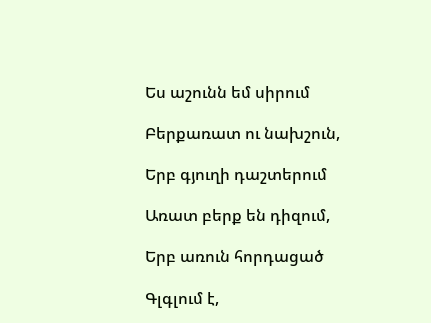Ես աշունն եմ սիրում

Բերքառատ ու նախշուն,

Երբ գյուղի դաշտերում

Առատ բերք են դիզում,

Երբ առուն հորդացած

Գլգլում է,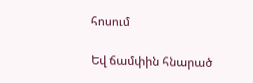հոսում

Եվ ճամփին հնարած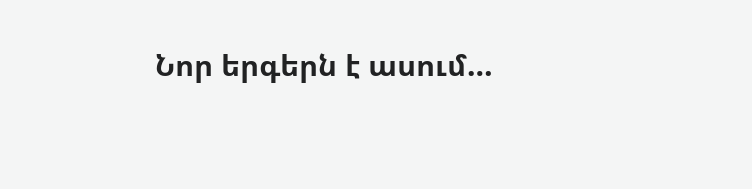Նոր երգերն է ասում…